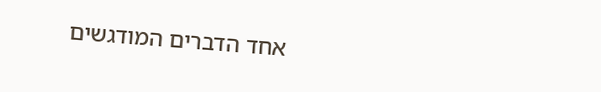אחד הדברים המודגשים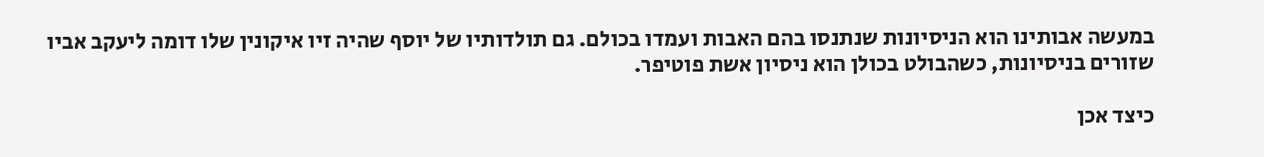במעשה אבותינו הוא הניסיונות שנתנסו בהם האבות ועמדו בכולם. גם תולדותיו של יוסף שהיה זיו איקונין שלו דומה ליעקב אביו שזורים בניסיונות, כשהבולט בכולן הוא ניסיון אשת פוטיפר.

כיצד אכן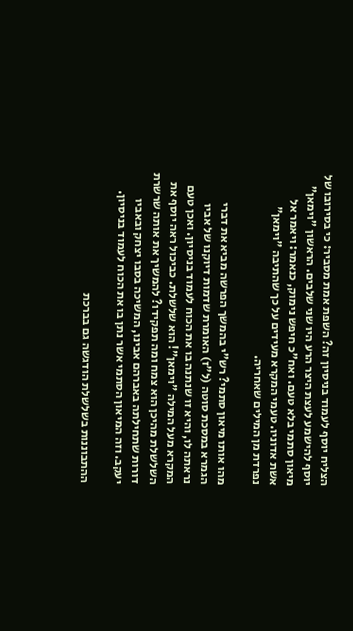הצליח יוסף לעמוד בניסיון זה? השפת אמת מסביר: כי בסירובו של יוסף להישמע לעצת היצר הרע היו שני שלבים. הראשון "וימאן" מיאון סתמי בלא טעם. ואח"כ חיפש נימוק, כנאמר: ויאמר אל אשת אדוניו. טעמי המקרא מעידים על כך שהתיבה "וימאן" נפרדת מן המילים שאחריה.

מהו אותו מיאון סתמי? רש"י בהמשך הפרשה מביא את דברי הגמרא במסכת סוטה (ל"ז) האומרת שדמות דיוקנו של אביו נראתה לו, והיא זו שנתנה בו את הכוח לעמוד בניסיון. ואכן טעם המקרא מעל המילה "וימאן"! הוא שלשלת. כביכול ראה יוסף את השלשלת מהיכן הוא צמח ומה תפקידו? להמשיך את אותה שרשרת דורות שתחילתה באברהם אבינו, המשיכה בסבו יצחק ובאביו יעקב. וזה המיאון הסתמי אשר נתן בו את הכוח לעמוד בניסיון.

ההתבוננות בשלשלת הודגשה גם בברכת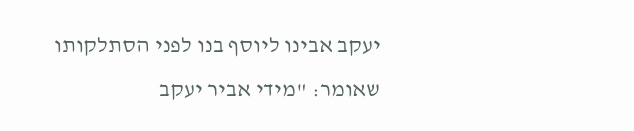יעקב אבינו ליוסף בנו לפני הסתלקותו שאומר: "מידי אביר יעקב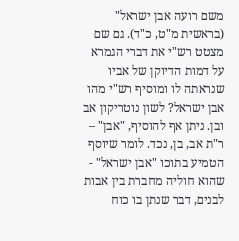משם רועה אבן ישראל" (בראשית מ"ט, כ"ד). גם שם מצטט רש"י את דברי הגמרא על דמות הדיוקן של אביו שנראתה לו ומוסיף רש"י מהו אבן ישראל? לשון נוטריקון אב ובן. ניתן אף להוסיף, "אבן" – ר"ת אב, בן, נכד. לומר שיוסף הטמיע בתוכו "אבן ישראל" - שהוא חוליה מחברת בין אבות לבנים, דבר שנתן בו כוח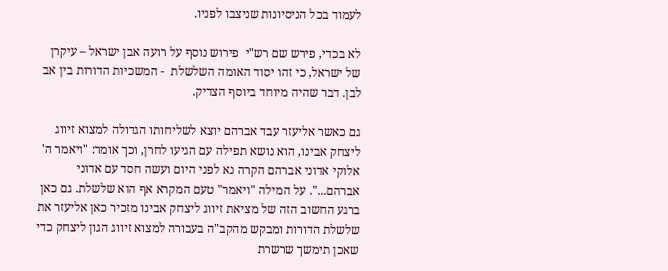לעמוד בכל הניסיונות שניצבו לפניו.

לא בכדי, פירש שם רש"י  פירוש נוסף על רועה אבן ישראל – עיקרן של ישראל, כי זהו יסוד האומה השלשלת  - המשכיות הדורות בין אב לבן. דבר שהיה מיוחד ביוסף הצדיק.

גם כאשר אליעזר עבד אברהם יוצא לשליחותו הגדולה למצוא זיווג ליצחק אבינו, הוא נושא תפילה עם הגיעו לחרן, וכך אומר: "ויאמר ה' אלוקי אדוני אברהם הקרה נא לפני היום ועשה חסד עם אדוני אברהם...". על המילה "ויאמר" טעם המקרא אף הוא שלשלת. גם כאן ברגע החשוב הזה של מציאת זיווג ליצחק אבינו מזכיר כאן אליעזר את שלשלת הדורות ומבקש מהקב"ה בעבורה למצוא זיווג הגון ליצחק כדי שאכן תימשך שרשרת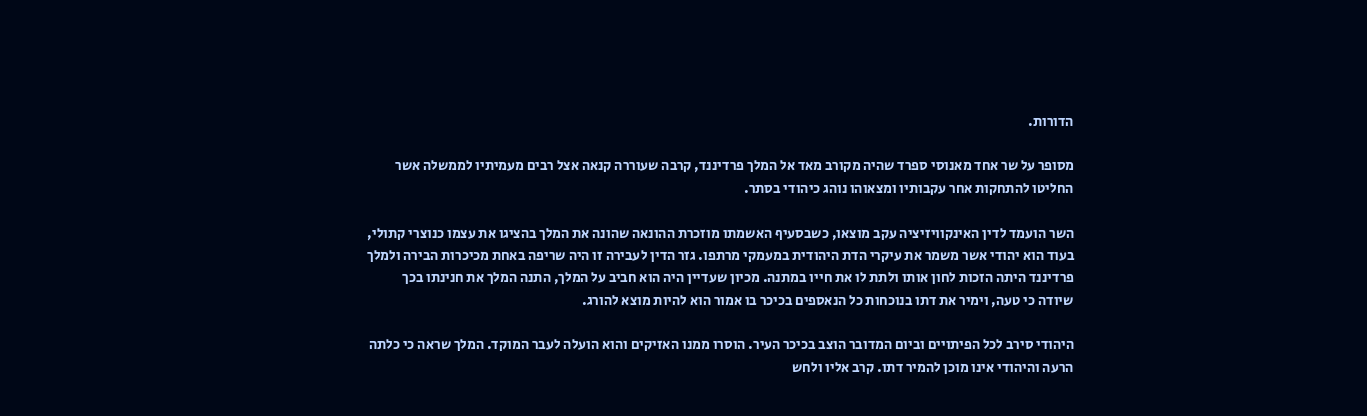הדורות.

מסופר על שר אחד מאנוסי ספרד שהיה מקורב מאד אל המלך פרדיננד, קרבה שעוררה קנאה אצל רבים מעמיתיו לממשלה אשר החליטו להתחקות אחר עקבותיו ומצאוהו נוהג כיהודי בסתר.

השר הועמד לדין האינקוויזיציה עקב מוצאו, כשבסעיף האשמתו מוזכרת ההונאה שהונה את המלך בהציגו את עצמו כנוצרי קתולי, בעוד הוא יהודי אשר משמר את עיקרי הדת היהודית במעמקי מרתפו. גזר הדין לעבירה זו היה שריפה באחת מכיכרות הבירה ולמלך פרדיננד היתה הזכות לחון אותו ולתת לו את חייו במתנה. מכיון שעדיין היה הוא חביב על המלך, התנה המלך את חנינתו בכך שיודה כי טעה, וימיר את דתו בנוכחות כל הנאספים בכיכר בו אמור הוא להיות מוצא להורג.

היהודי סירב לכל הפיתויים וביום המדובר הוצב בכיכר העיר. הוסרו ממנו האזיקים והוא הועלה לעבר המוקד. המלך שראה כי כלתה הרעה והיהודי אינו מוכן להמיר דתו. קרב אליו ולחש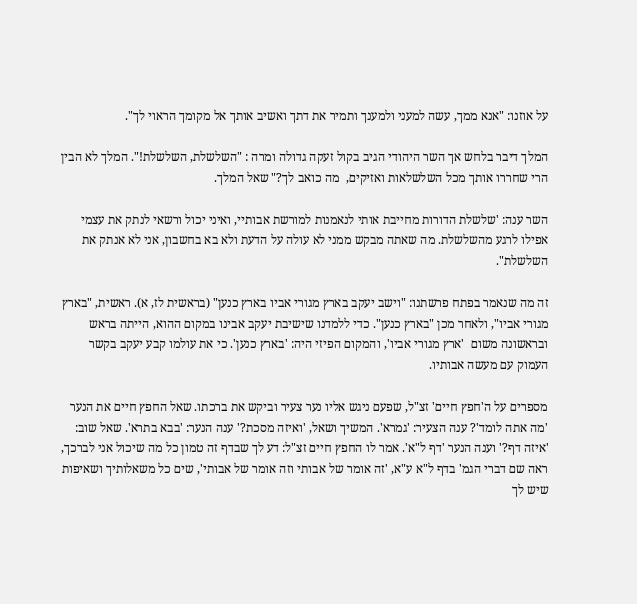על אוזנו: "אנא ממך, עשה למעני ולמענך ותמיר את דתך ואשיב אותך אל מקומך הראוי לך".

המלך דיבר בלחש אך השר היהודי הגיב בקול זעקה גדולה ומרה : "השלשלת, השלשלת!". המלך לא הבין הרי שחררו אותך מכל השלשלאות ואזיקים,  מה כואב לך?" שאל המלך.

השר ענה: 'שלשלת הדורות מחייבת אותי לנאמנות למורשת אבותיי, ואיני יכול ורשאי לנתק את עצמי אפילו לרגע מהשלשלת. מה שאתה מבקש ממני לא עולה על הדעת ולא בא בחשבון, אני לא אנתק את השלשלת".

זה מה שנאמר בפתח פרשתנו: "וישב יעקב בארץ מגורי אביו בארץ כנען" (בראשית לז, א). ראשית, "בארץ מגורי אביו", ולאחר מכן "בארץ כנען". כדי ללמדנו שישיבת יעקב אבינו במקום ההוא, הייתה בראש ובראשונה משום  'ארץ מגורי אביו', והמקום הפיזי היה: 'בארץ כנען'. כי את עולמו קבע יעקב בקשר העמוק עם מעשה אבותיו.

מספרים על ה'חפץ חיים' זצ"ל, שפעם ניגש אליו נער צעיר וביקש את ברכתו. שאל החפץ חיים את הנער 'מה אתה לומד'? ענה הצעיר: 'גמרא'. המשיך ושאל, 'ואיזה מסכת?' ענה הנער: 'בבא בתרא'. שאל שוב: 'איזה דף?' וענה הנער 'דף ל"א'. אמר לו החפץ חיים זצ"ל: דע לך שבדף זה טמון כל מה שיכול אני לברכך, ראה שם דברי הגמ' בדף ל"א ע"א, 'זה אומר של אבותי וזה אומר של אבותי', שים כל משאלותיך ושאיפות שיש לך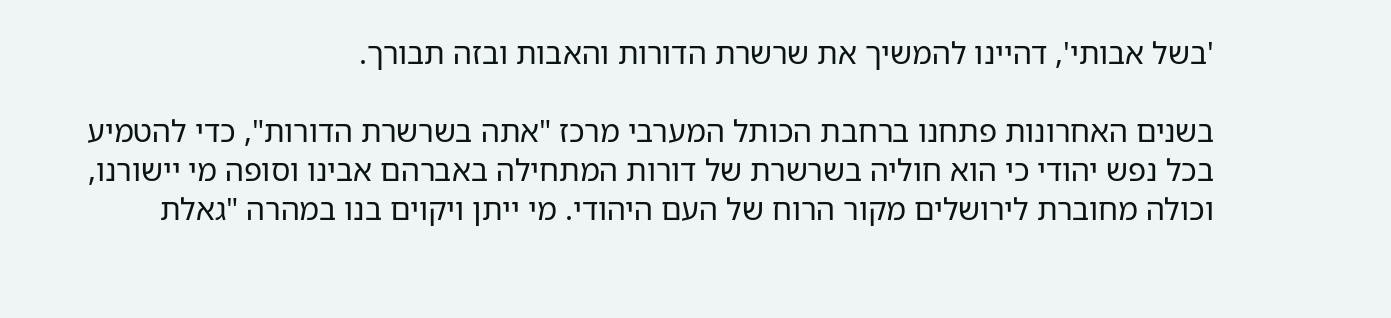'בשל אבותי', דהיינו להמשיך את שרשרת הדורות והאבות ובזה תבורך.

בשנים האחרונות פתחנו ברחבת הכותל המערבי מרכז "אתה בשרשרת הדורות", כדי להטמיע בכל נפש יהודי כי הוא חוליה בשרשרת של דורות המתחילה באברהם אבינו וסופה מי יישורנו, וכולה מחוברת לירושלים מקור הרוח של העם היהודי. מי ייתן ויקוים בנו במהרה "גאלת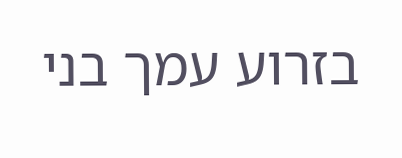בזרוע עמך בני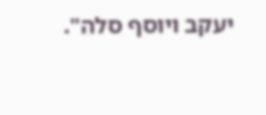יעקב ויוסף סלה".